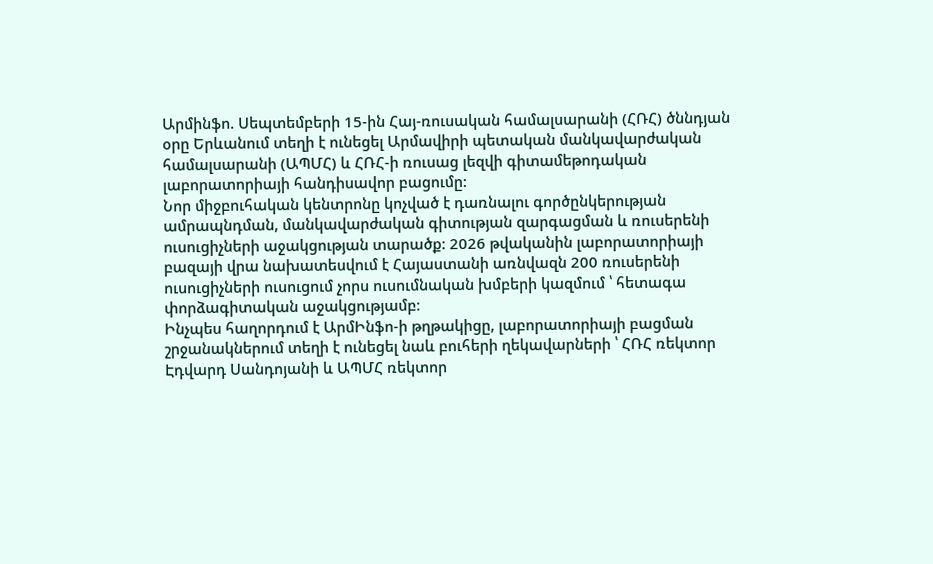Արմինֆո. Սեպտեմբերի 15-ին Հայ-ռուսական համալսարանի (ՀՌՀ) ծննդյան օրը Երևանում տեղի է ունեցել Արմավիրի պետական մանկավարժական համալսարանի (ԱՊՄՀ) և ՀՌՀ-ի ռուսաց լեզվի գիտամեթոդական լաբորատորիայի հանդիսավոր բացումը:
Նոր միջբուհական կենտրոնը կոչված է դառնալու գործընկերության ամրապնդման, մանկավարժական գիտության զարգացման և ռուսերենի ուսուցիչների աջակցության տարածք: 2026 թվականին լաբորատորիայի բազայի վրա նախատեսվում է Հայաստանի առնվազն 200 ռուսերենի ուսուցիչների ուսուցում չորս ուսումնական խմբերի կազմում ՝ հետագա փորձագիտական աջակցությամբ։
Ինչպես հաղորդում է ԱրմԻնֆո-ի թղթակիցը, լաբորատորիայի բացման շրջանակներում տեղի է ունեցել նաև բուհերի ղեկավարների ՝ ՀՌՀ ռեկտոր Էդվարդ Սանդոյանի և ԱՊՄՀ ռեկտոր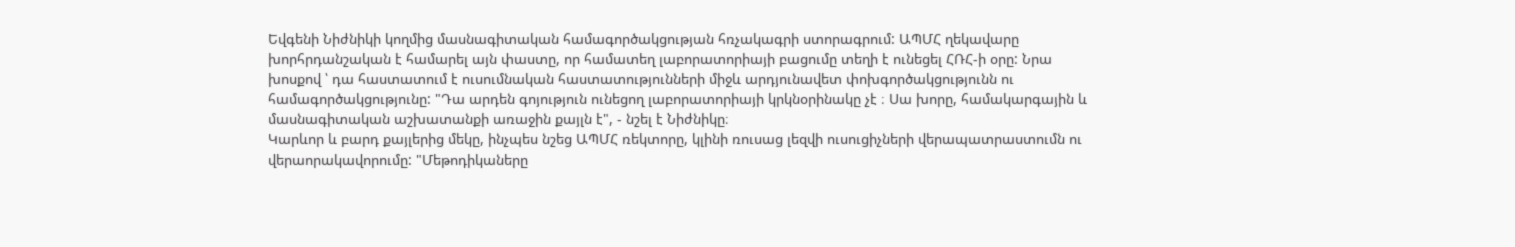Եվգենի Նիժնիկի կողմից մասնագիտական համագործակցության հռչակագրի ստորագրում: ԱՊՄՀ ղեկավարը խորհրդանշական է համարել այն փաստը, որ համատեղ լաբորատորիայի բացումը տեղի է ունեցել ՀՌՀ-ի օրը: Նրա խոսքով ՝ դա հաստատում է ուսումնական հաստատությունների միջև արդյունավետ փոխգործակցությունն ու համագործակցությունը: "Դա արդեն գոյություն ունեցող լաբորատորիայի կրկնօրինակը չէ ։ Սա խորը, համակարգային և մասնագիտական աշխատանքի առաջին քայլն է", - նշել է Նիժնիկը։
Կարևոր և բարդ քայլերից մեկը, ինչպես նշեց ԱՊՄՀ ռեկտորը, կլինի ռուսաց լեզվի ուսուցիչների վերապատրաստումն ու վերաորակավորումը: "Մեթոդիկաները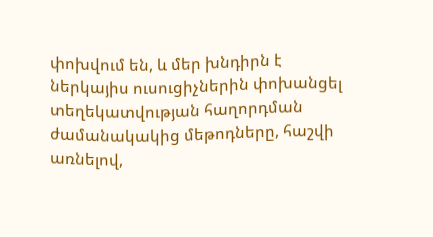փոխվում են, և մեր խնդիրն է ներկայիս ուսուցիչներին փոխանցել տեղեկատվության հաղորդման ժամանակակից մեթոդները, հաշվի առնելով,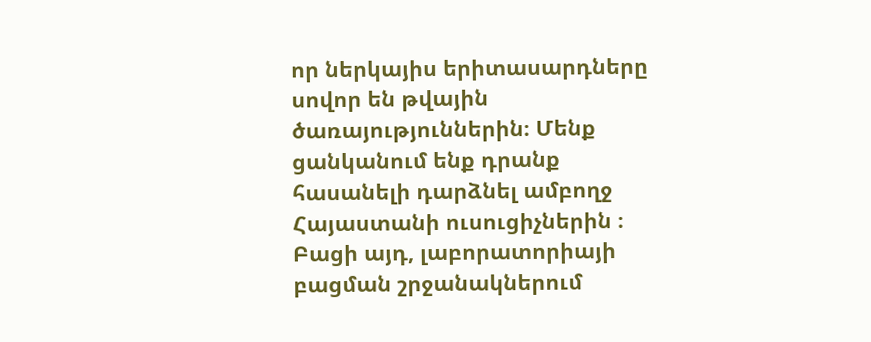որ ներկայիս երիտասարդները սովոր են թվային ծառայություններին։ Մենք ցանկանում ենք դրանք հասանելի դարձնել ամբողջ Հայաստանի ուսուցիչներին ։ Բացի այդ, լաբորատորիայի բացման շրջանակներում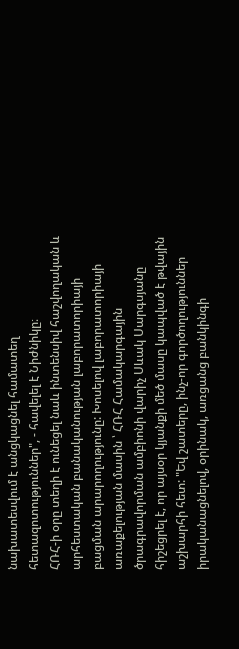նախատեսվում է անցկացնել համատեղ հետազոտություններ", - հավելել է Նիժնիկը։
ՀՌՀ-ի օրը տեղի է ունեցել նաև ինտենսիվ հաշվողական և արհեստական բանականության լաբորատորիայի բացման արարողությունը: Խոսելով լաբորատորիայի առաքելության մասին ՝ ՀՌՀ Համակարգային ծրագրավորման ամբիոնի վարիչ Սևակ Սարգսյանը հիշեցրել է, որ այսօր կյանքի մեծ մասը կապված է թվային աշխարհի հետ: "Եվ շատերը, ինչ-որ գործողություններ իրականացնելով, օրինակ, առցանց բանկինգի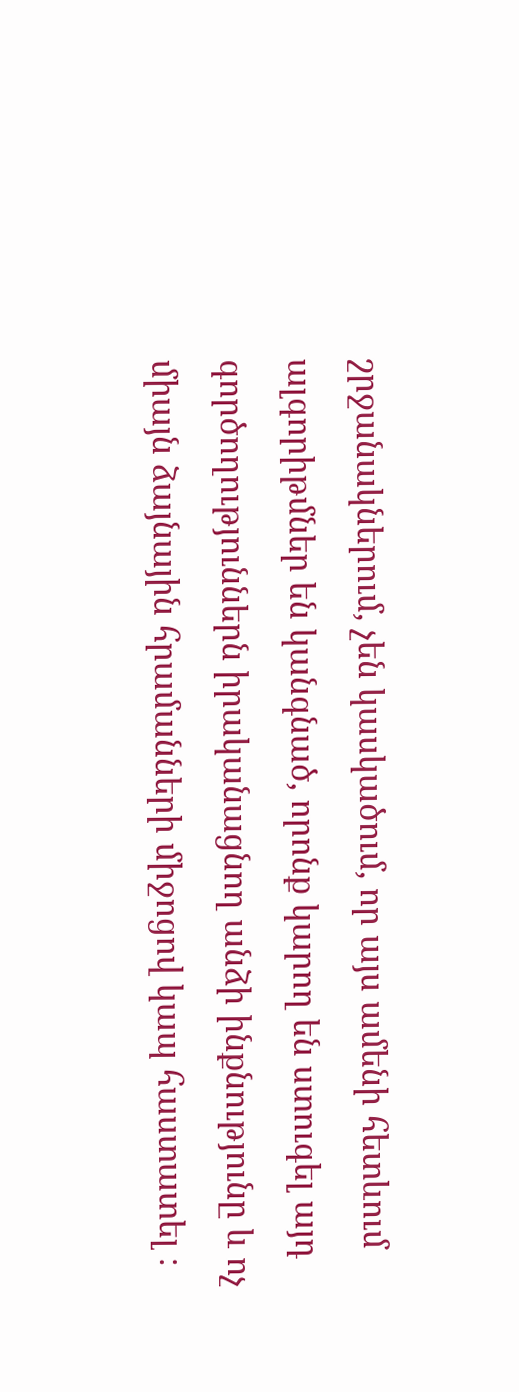շրջանակներում, չեն կասկածում, որ այս ամենի հետևում ալգորիթմներ են կանգնած, որոնք կարող են ստուգել այդ գործողություններն իրականացնող անձի ինքնությունը և ոչ միայն ձայնային հրամանների միջոցով կապ հաստատել ։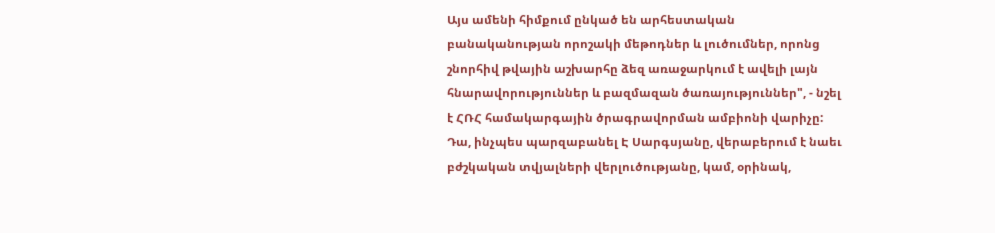Այս ամենի հիմքում ընկած են արհեստական բանականության որոշակի մեթոդներ և լուծումներ, որոնց շնորհիվ թվային աշխարհը ձեզ առաջարկում է ավելի լայն հնարավորություններ և բազմազան ծառայություններ", - նշել է ՀՌՀ համակարգային ծրագրավորման ամբիոնի վարիչը:
Դա, ինչպես պարզաբանել Է Սարգսյանը, վերաբերում է նաեւ բժշկական տվյալների վերլուծությանը, կամ, օրինակ,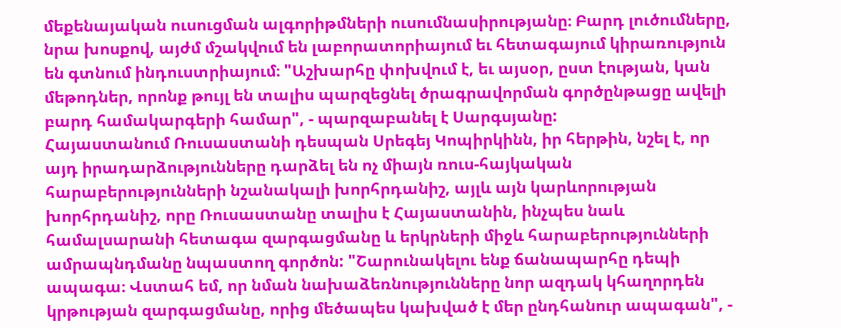մեքենայական ուսուցման ալգորիթմների ուսումնասիրությանը։ Բարդ լուծումները, նրա խոսքով, այժմ մշակվում են լաբորատորիայում եւ հետագայում կիրառություն են գտնում ինդուստրիայում։ "Աշխարհը փոխվում է, եւ այսօր, ըստ էության, կան մեթոդներ, որոնք թույլ են տալիս պարզեցնել ծրագրավորման գործընթացը ավելի բարդ համակարգերի համար", - պարզաբանել է Սարգսյանը:
Հայաստանում Ռուսաստանի դեսպան Սրեգեյ Կոպիրկինն, իր հերթին, նշել է, որ այդ իրադարձությունները դարձել են ոչ միայն ռուս-հայկական հարաբերությունների նշանակալի խորհրդանիշ, այլև այն կարևորության խորհրդանիշ, որը Ռուսաստանը տալիս է Հայաստանին, ինչպես նաև համալսարանի հետագա զարգացմանը և երկրների միջև հարաբերությունների ամրապնդմանը նպաստող գործոն: "Շարունակելու ենք ճանապարհը դեպի ապագա։ Վստահ եմ, որ նման նախաձեռնությունները նոր ազդակ կհաղորդեն կրթության զարգացմանը, որից մեծապես կախված է մեր ընդհանուր ապագան", -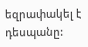եզրափակել է դեսպանը: